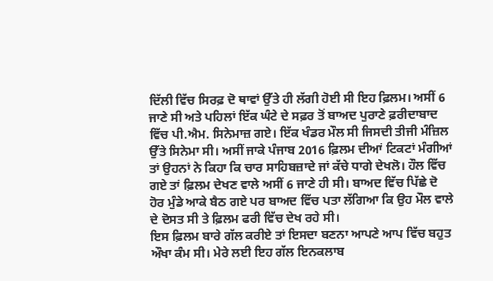ਦਿੱਲੀ ਵਿੱਚ ਸਿਰਫ਼ ਦੋ ਥਾਵਾਂ ਉੱਤੇ ਹੀ ਲੱਗੀ ਹੋਈ ਸੀ ਇਹ ਫ਼ਿਲਮ। ਅਸੀਂ 6 ਜਾਣੇ ਸੀ ਅਤੇ ਪਹਿਲਾਂ ਇੱਕ ਘੰਟੇ ਦੇ ਸਫ਼ਰ ਤੋਂ ਬਾਅਦ ਪੁਰਾਣੇ ਫ਼ਰੀਦਾਬਾਦ ਵਿੱਚ ਪੀ.ਐਮ. ਸਿਨੇਮਾਜ਼ ਗਏ। ਇੱਕ ਖੰਡਰ ਮੌਲ ਸੀ ਜਿਸਦੀ ਤੀਜੀ ਮੰਜ਼ਿਲ ਉੱਤੇ ਸਿਨੇਮਾ ਸੀ। ਅਸੀਂ ਜਾਕੇ ਪੰਜਾਬ 2016 ਫ਼ਿਲਮ ਦੀਆਂ ਟਿਕਟਾਂ ਮੰਗੀਆਂ ਤਾਂ ਉਹਨਾਂ ਨੇ ਕਿਹਾ ਕਿ ਚਾਰ ਸਾਹਿਬਜ਼ਾਦੇ ਜਾਂ ਕੱਚੇ ਧਾਗੇ ਦੇਖਲੋ। ਹੌਲ ਵਿੱਚ ਗਏ ਤਾਂ ਫ਼ਿਲਮ ਦੇਖਣ ਵਾਲੇ ਅਸੀਂ 6 ਜਾਣੇ ਹੀ ਸੀ। ਬਾਅਦ ਵਿੱਚ ਪਿੱਛੇ ਦੋ ਹੋਰ ਮੁੰਡੇ ਆਕੇ ਬੈਠ ਗਏ ਪਰ ਬਾਅਦ ਵਿੱਚ ਪਤਾ ਲੱਗਿਆ ਕਿ ਉਹ ਮੌਲ ਵਾਲੇ ਦੇ ਦੋਸਤ ਸੀ ਤੇ ਫ਼ਿਲਮ ਫਰੀ ਵਿੱਚ ਦੇਖ ਰਹੇ ਸੀ।
ਇਸ ਫ਼ਿਲਮ ਬਾਰੇ ਗੱਲ ਕਰੀਏ ਤਾਂ ਇਸਦਾ ਬਣਨਾ ਆਪਣੇ ਆਪ ਵਿੱਚ ਬਹੁਤ ਔਖਾ ਕੰਮ ਸੀ। ਮੇਰੇ ਲਈ ਇਹ ਗੱਲ ਇਨਕਲਾਬ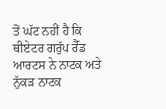ਤੋਂ ਘੱਟ ਨਹੀਂ ਹੈ ਕਿ ਥੀਏਟਰ ਗਰੁੱਪ ਰੈੱਡ ਆਰਟਸ ਨੇ ਨਾਟਕ ਅਤੇ ਨੁੱਕੜ ਨਾਟਕ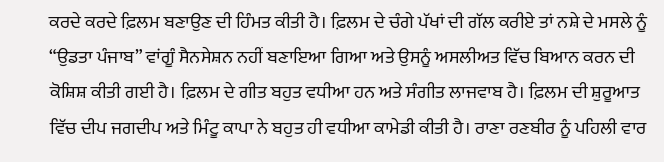ਕਰਦੇ ਕਰਦੇ ਫ਼ਿਲਮ ਬਣਾਉਣ ਦੀ ਹਿੰਮਤ ਕੀਤੀ ਹੈ। ਫ਼ਿਲਮ ਦੇ ਚੰਗੇ ਪੱਖਾਂ ਦੀ ਗੱਲ ਕਰੀਏ ਤਾਂ ਨਸ਼ੇ ਦੇ ਮਸਲੇ ਨੂੰ “ਉਡਤਾ ਪੰਜਾਬ” ਵਾਂਗੂੰ ਸੈਨਸੇਸ਼ਨ ਨਹੀਂ ਬਣਾਇਆ ਗਿਆ ਅਤੇ ਉਸਨੂੰ ਅਸਲੀਅਤ ਵਿੱਚ ਬਿਆਨ ਕਰਨ ਦੀ ਕੋਸ਼ਿਸ਼ ਕੀਤੀ ਗਈ ਹੈ। ਫ਼ਿਲਮ ਦੇ ਗੀਤ ਬਹੁਤ ਵਧੀਆ ਹਨ ਅਤੇ ਸੰਗੀਤ ਲਾਜਵਾਬ ਹੈ। ਫ਼ਿਲਮ ਦੀ ਸ਼ੁਰੂਆਤ ਵਿੱਚ ਦੀਪ ਜਗਦੀਪ ਅਤੇ ਮਿੰਟੂ ਕਾਪਾ ਨੇ ਬਹੁਤ ਹੀ ਵਧੀਆ ਕਾਮੇਡੀ ਕੀਤੀ ਹੈ। ਰਾਣਾ ਰਣਬੀਰ ਨੂੰ ਪਹਿਲੀ ਵਾਰ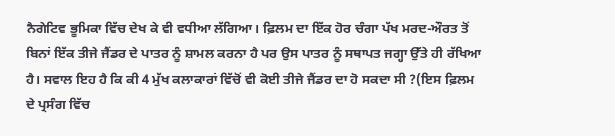ਨੈਗੇਟਿਵ ਭੂਮਿਕਾ ਵਿੱਚ ਦੇਖ ਕੇ ਵੀ ਵਧੀਆ ਲੱਗਿਆ। ਫ਼ਿਲਮ ਦਾ ਇੱਕ ਹੋਰ ਚੰਗਾ ਪੱਖ ਮਰਦ-ਔਰਤ ਤੋਂ ਬਿਨਾਂ ਇੱਕ ਤੀਜੇ ਜੈਂਡਰ ਦੇ ਪਾਤਰ ਨੂੰ ਸ਼ਾਮਲ ਕਰਨਾ ਹੈ ਪਰ ਉਸ ਪਾਤਰ ਨੂੰ ਸਥਾਪਤ ਜਗ੍ਹਾ ਉੱਤੇ ਹੀ ਰੱਖਿਆ ਹੈ। ਸਵਾਲ ਇਹ ਹੈ ਕਿ ਕੀ 4 ਮੁੱਖ ਕਲਾਕਾਰਾਂ ਵਿੱਚੋਂ ਵੀ ਕੋਈ ਤੀਜੇ ਜੈਂਡਰ ਦਾ ਹੋ ਸਕਦਾ ਸੀ ?(ਇਸ ਫ਼ਿਲਮ ਦੇ ਪ੍ਰਸੰਗ ਵਿੱਚ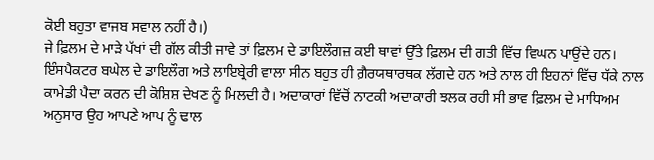ਕੋਈ ਬਹੁਤਾ ਵਾਜਬ ਸਵਾਲ ਨਹੀਂ ਹੈ।)
ਜੇ ਫ਼ਿਲਮ ਦੇ ਮਾੜੇ ਪੱਖਾਂ ਦੀ ਗੱਲ ਕੀਤੀ ਜਾਵੇ ਤਾਂ ਫ਼ਿਲਮ ਦੇ ਡਾਇਲੌਗਜ਼ ਕਈ ਥਾਵਾਂ ਉੱਤੇ ਫ਼ਿਲਮ ਦੀ ਗਤੀ ਵਿੱਚ ਵਿਘਨ ਪਾਉਂਦੇ ਹਨ। ਇੰਸਪੈਕਟਰ ਬਘੇਲ ਦੇ ਡਾਇਲੌਗ ਅਤੇ ਲਾਇਬ੍ਰੇਰੀ ਵਾਲਾ ਸੀਨ ਬਹੁਤ ਹੀ ਗ਼ੈਰਯਥਾਰਥਕ ਲੱਗਦੇ ਹਨ ਅਤੇ ਨਾਲ ਹੀ ਇਹਨਾਂ ਵਿੱਚ ਧੱਕੇ ਨਾਲ ਕਾਮੇਡੀ ਪੈਦਾ ਕਰਨ ਦੀ ਕੋਸ਼ਿਸ਼ ਦੇਖਣ ਨੂੰ ਮਿਲਦੀ ਹੈ। ਅਦਾਕਾਰਾਂ ਵਿੱਚੋਂ ਨਾਟਕੀ ਅਦਾਕਾਰੀ ਝਲਕ ਰਹੀ ਸੀ ਭਾਵ ਫ਼ਿਲਮ ਦੇ ਮਾਧਿਅਮ ਅਨੁਸਾਰ ਉਹ ਆਪਣੇ ਆਪ ਨੂੰ ਢਾਲ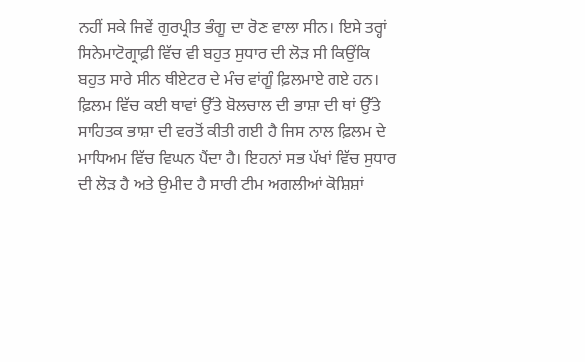ਨਹੀਂ ਸਕੇ ਜਿਵੇਂ ਗੁਰਪ੍ਰੀਤ ਭੰਗੂ ਦਾ ਰੋਣ ਵਾਲਾ ਸੀਨ। ਇਸੇ ਤਰ੍ਹਾਂ ਸਿਨੇਮਾਟੋਗ੍ਰਾਫ਼ੀ ਵਿੱਚ ਵੀ ਬਹੁਤ ਸੁਧਾਰ ਦੀ ਲੋੜ ਸੀ ਕਿਉਂਕਿ ਬਹੁਤ ਸਾਰੇ ਸੀਨ ਥੀਏਟਰ ਦੇ ਮੰਚ ਵਾਂਗੂੰ ਫ਼ਿਲਮਾਏ ਗਏ ਹਨ। ਫ਼ਿਲਮ ਵਿੱਚ ਕਈ ਥਾਵਾਂ ਉੱਤੇ ਬੋਲਚਾਲ ਦੀ ਭਾਸ਼ਾ ਦੀ ਥਾਂ ਉੱਤੇ ਸਾਹਿਤਕ ਭਾਸ਼ਾ ਦੀ ਵਰਤੋਂ ਕੀਤੀ ਗਈ ਹੈ ਜਿਸ ਨਾਲ ਫ਼ਿਲਮ ਦੇ ਮਾਧਿਅਮ ਵਿੱਚ ਵਿਘਨ ਪੈਂਦਾ ਹੈ। ਇਹਨਾਂ ਸਭ ਪੱਖਾਂ ਵਿੱਚ ਸੁਧਾਰ ਦੀ ਲੋੜ ਹੈ ਅਤੇ ਉਮੀਦ ਹੈ ਸਾਰੀ ਟੀਮ ਅਗਲੀਆਂ ਕੋਸ਼ਿਸ਼ਾਂ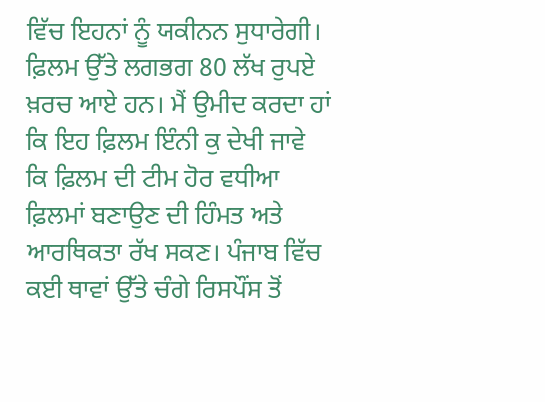ਵਿੱਚ ਇਹਨਾਂ ਨੂੰ ਯਕੀਨਨ ਸੁਧਾਰੇਗੀ।
ਫ਼ਿਲਮ ਉੱਤੇ ਲਗਭਗ 80 ਲੱਖ ਰੁਪਏ ਖ਼ਰਚ ਆਏ ਹਨ। ਮੈਂ ਉਮੀਦ ਕਰਦਾ ਹਾਂ ਕਿ ਇਹ ਫ਼ਿਲਮ ਇੰਨੀ ਕੁ ਦੇਖੀ ਜਾਵੇ ਕਿ ਫ਼ਿਲਮ ਦੀ ਟੀਮ ਹੋਰ ਵਧੀਆ ਫ਼ਿਲਮਾਂ ਬਣਾਉਣ ਦੀ ਹਿੰਮਤ ਅਤੇ ਆਰਥਿਕਤਾ ਰੱਖ ਸਕਣ। ਪੰਜਾਬ ਵਿੱਚ ਕਈ ਥਾਵਾਂ ਉੱਤੇ ਚੰਗੇ ਰਿਸਪੌਂਸ ਤੋਂ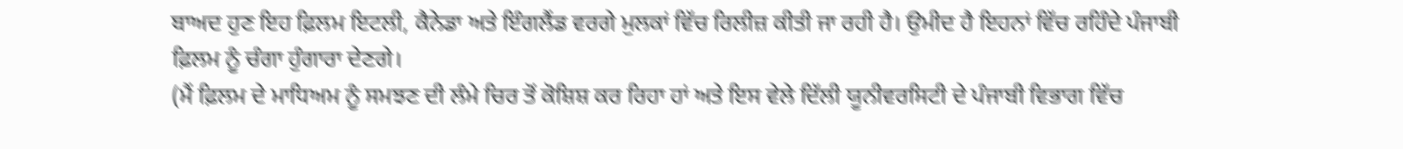ਬਾਅਦ ਹੁਣ ਇਹ ਫ਼ਿਲਮ ਇਟਲੀ, ਕੈਨੇਡਾ ਅਤੇ ਇੰਗਲੈਂਡ ਵਰਗੇ ਮੁਲਕਾਂ ਵਿੱਚ ਰਿਲੀਜ਼ ਕੀਤੀ ਜਾ ਰਹੀ ਹੈ। ਉਮੀਦ ਹੈ ਇਹਨਾਂ ਵਿੱਚ ਰਹਿੰਦੇ ਪੰਜਾਬੀ ਫ਼ਿਲਮ ਨੂੰ ਚੰਗਾ ਹੁੰਗਾਰਾ ਦੇਣਗੇ।
(ਮੈਂ ਫ਼ਿਲਮ ਦੇ ਮਾਧਿਅਮ ਨੂੰ ਸਮਝਣ ਦੀ ਲੰਮੇ ਚਿਰ ਤੋਂ ਕੋਸ਼ਿਸ਼ ਕਰ ਰਿਹਾ ਹਾਂ ਅਤੇ ਇਸ ਵੇਲੇ ਦਿੱਲੀ ਯੂਨੀਵਰਸਿਟੀ ਦੇ ਪੰਜਾਬੀ ਵਿਭਾਗ ਵਿੱਚ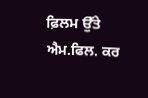ਫ਼ਿਲਮ ਉੱਤੇ ਐਮ.ਫਿਲ. ਕਰ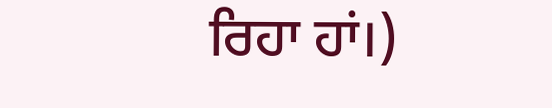ਰਿਹਾ ਹਾਂ।)